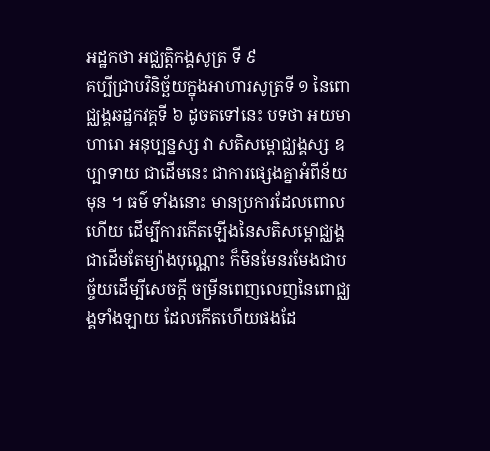អដ្ឋកថា អជ្ឈត្តិកង្គសូត្រ ទី ៩
គប្បីជ្រាបវិនិច្ឆ័យក្នុងអាហារសូត្រទី ១ នៃពោជ្ឈង្គឆដ្ឋកវគ្គទី ៦ ដូចតទៅនេះ បទថា អយមាហារោ អនុប្បន្នស្ស វា សតិសម្ពោជ្ឈង្គស្ស ឧប្បាទាយ ជាដើមនេះ ជាការផ្សេងគ្នាអំពីន័យមុន ។ ធម៌ ទាំងនោះ មានប្រការដែលពោលហើយ ដើម្បីការកើតឡើងនៃសតិសម្ពោជ្ឈង្គជាដើមតែម្យ៉ាងបុណ្ណោះ ក៏មិនមែនរមែងជាបច្ច័យដើម្បីសេចក្តី ចម្រីនពេញលេញនៃពោជ្ឈង្គទាំងឡាយ ដែលកើតហើយផងដែ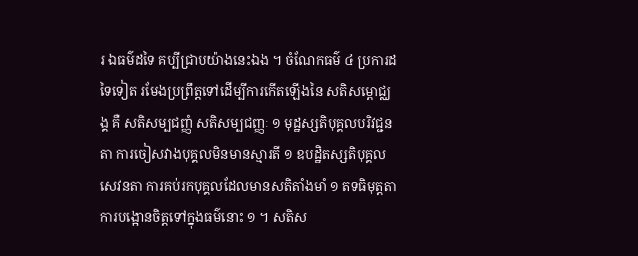រ ឯធម៌ដទៃ គប្បីជ្រាបយ៉ាងនេះឯង ។ ចំណែកធម៌ ៤ ប្រការដទៃទៀត រមែងប្រព្រឹត្តទៅដើម្បីការកើតឡើងនៃ សតិសម្ពោជ្ឈង្គ គឺ សតិសម្បជញ្ញំ សតិសម្បជញ្ញៈ ១ មុដ្ឋស្សតិបុគ្គលបរិវជ្ជនតា ការចៀសវាងបុគ្គលមិនមានស្មារតី ១ ឧបដ្ឋិតស្សតិបុគ្គលសេវនតា ការគប់រកបុគ្គលដែលមានសតិតាំងមាំ ១ តទធិមុត្តតា ការបង្អោនចិត្តទៅក្នុងធម៌នោះ ១ ។ សតិស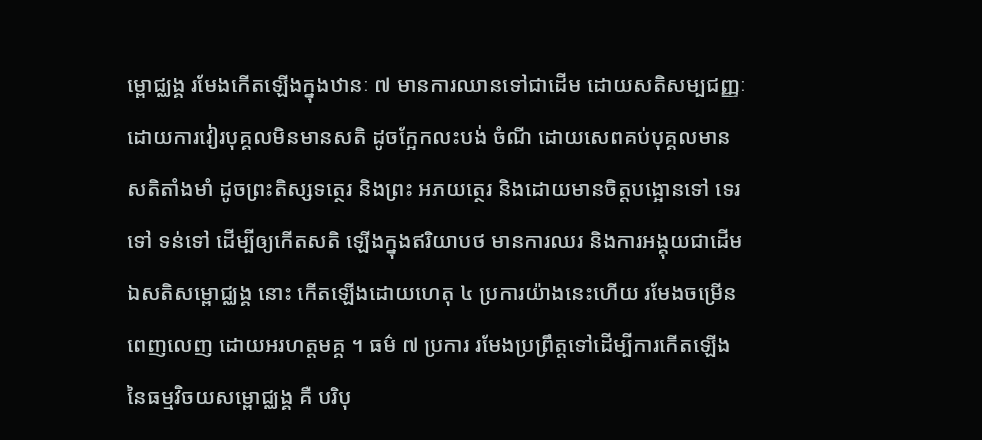ម្ពោជ្ឈង្គ រមែងកើតឡើងក្នុងឋានៈ ៧ មានការឈានទៅជាដើម ដោយសតិសម្បជញ្ញៈ ដោយការវៀរបុគ្គលមិនមានសតិ ដូចក្អែកលះបង់ ចំណី ដោយសេពគប់បុគ្គលមានសតិតាំងមាំ ដូចព្រះតិស្សទត្ថេរ និងព្រះ អភយត្ថេរ និងដោយមានចិត្តបង្អោនទៅ ទេរទៅ ទន់ទៅ ដើម្បីឲ្យកើតសតិ ឡើងក្នុងឥរិយាបថ មានការឈរ និងការអង្គុយជាដើម ឯសតិសម្ពោជ្ឈង្គ នោះ កើតឡើងដោយហេតុ ៤ ប្រការយ៉ាងនេះហើយ រមែងចម្រើនពេញលេញ ដោយអរហត្តមគ្គ ។ ធម៌ ៧ ប្រការ រមែងប្រព្រឹត្តទៅដើម្បីការកើតឡើងនៃធម្មវិចយសម្ពោជ្ឈង្គ គឺ បរិបុ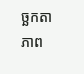ច្ឆកតា ភាព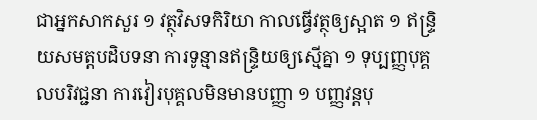ជាអ្នកសាកសួរ ១ វត្ថុវិសទកិរិយា កាលធ្វើវត្ថុឲ្យស្អាត ១ ឥន្ទ្រិយសមត្តបដិបទនា ការទូន្មានឥន្ទ្រិយឲ្យស្មើគ្នា ១ ទុប្បញ្ញបុគ្គលបរិវជ្ជនា ការវៀរបុគ្គលមិនមានបញ្ញា ១ បញ្ញវន្តបុ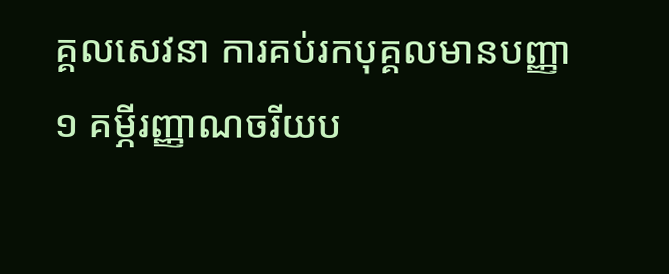គ្គលសេវនា ការគប់រកបុគ្គលមានបញ្ញា ១ គម្ភីរញ្ញាណចរីយប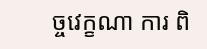ច្ចវេក្ខណា ការ ពិ